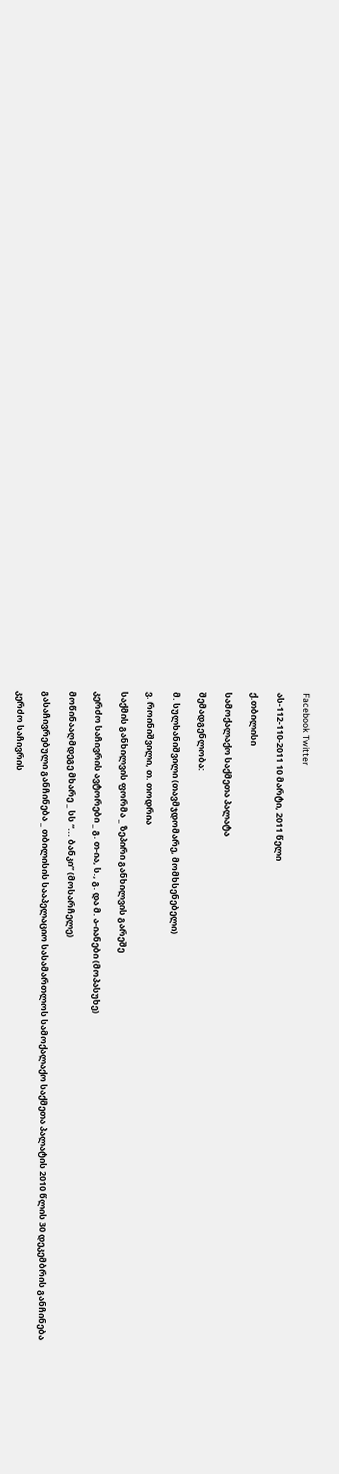Facebook Twitter

ას-112-110-2011 10 მარტი, 2011 წელი

ქ.თბილისი

სამოქალაქო საქმეთა პალატა

შემადგენლობა:

მ. სულხანიშვილი (თავმჯდომარე, მომხსენებელი)

ვ. როინიშვილი, თ. თოდრია

საქმის განხილვის ფორმა _ ზეპირი განხილვის გარეშე

კერძო საჩივრის ავტორები _ გ. თ-ია, ს., გ. და მ. ა-იანები (მოპასუხე)

მოწინააღმდეგე მხარე _ სს “... ბანკი” (მოსარჩელე)

გასაჩივრებული განჩინება _ თბილისის სააპელაციო სასამართლოს სამოქალაქო საქმეთა პალატის 2010 წლის 30 დეკემბრის განჩინება

კერძო საჩივრის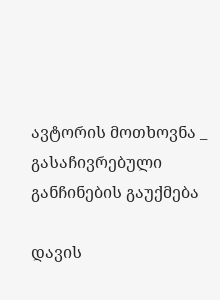ავტორის მოთხოვნა _ გასაჩივრებული განჩინების გაუქმება

დავის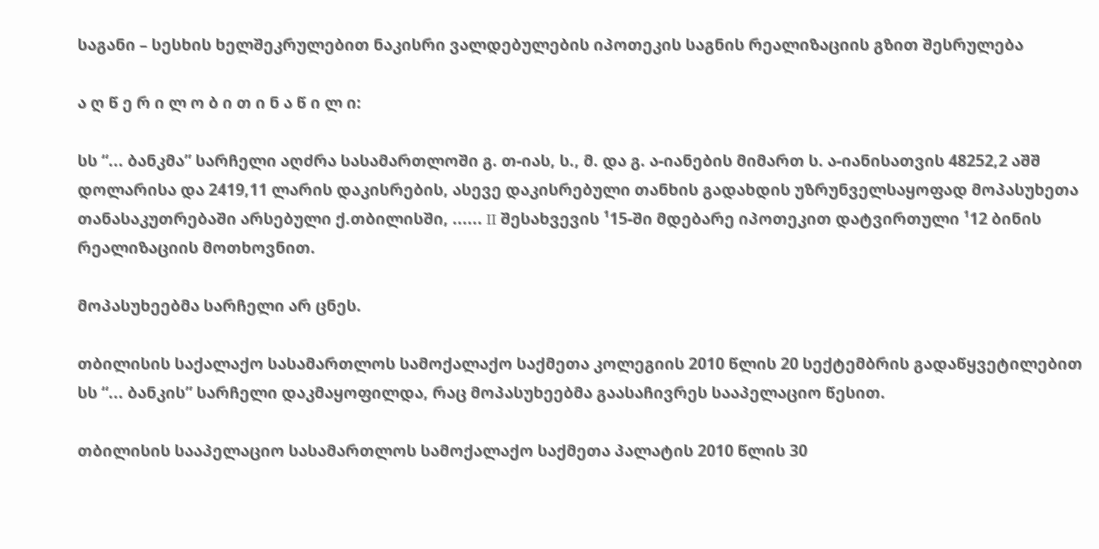საგანი – სესხის ხელშეკრულებით ნაკისრი ვალდებულების იპოთეკის საგნის რეალიზაციის გზით შესრულება

ა ღ წ ე რ ი ლ ო ბ ი თ ი ნ ა წ ი ლ ი:

სს “... ბანკმა” სარჩელი აღძრა სასამართლოში გ. თ-იას, ს., მ. და გ. ა-იანების მიმართ ს. ა-იანისათვის 48252,2 აშშ დოლარისა და 2419,11 ლარის დაკისრების, ასევე დაკისრებული თანხის გადახდის უზრუნველსაყოფად მოპასუხეთა თანასაკუთრებაში არსებული ქ.თბილისში, ...... II შესახვევის ¹15-ში მდებარე იპოთეკით დატვირთული ¹12 ბინის რეალიზაციის მოთხოვნით.

მოპასუხეებმა სარჩელი არ ცნეს.

თბილისის საქალაქო სასამართლოს სამოქალაქო საქმეთა კოლეგიის 2010 წლის 20 სექტემბრის გადაწყვეტილებით სს “... ბანკის” სარჩელი დაკმაყოფილდა, რაც მოპასუხეებმა გაასაჩივრეს სააპელაციო წესით.

თბილისის სააპელაციო სასამართლოს სამოქალაქო საქმეთა პალატის 2010 წლის 30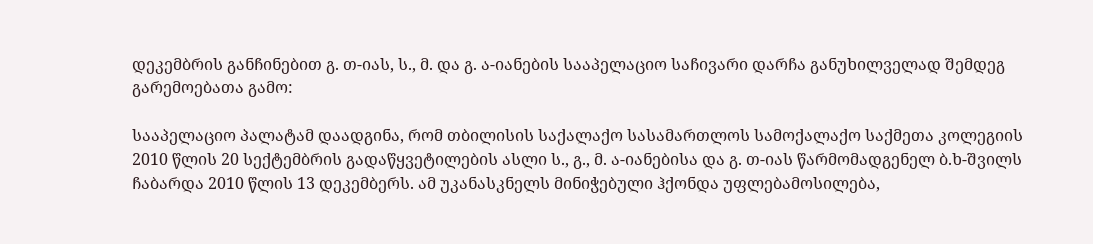დეკემბრის განჩინებით გ. თ-იას, ს., მ. და გ. ა-იანების სააპელაციო საჩივარი დარჩა განუხილველად შემდეგ გარემოებათა გამო:

სააპელაციო პალატამ დაადგინა, რომ თბილისის საქალაქო სასამართლოს სამოქალაქო საქმეთა კოლეგიის 2010 წლის 20 სექტემბრის გადაწყვეტილების ასლი ს., გ., მ. ა-იანებისა და გ. თ-იას წარმომადგენელ ბ.ხ-შვილს ჩაბარდა 2010 წლის 13 დეკემბერს. ამ უკანასკნელს მინიჭებული ჰქონდა უფლებამოსილება,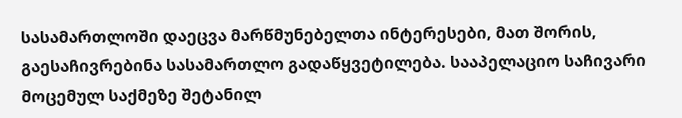სასამართლოში დაეცვა მარწმუნებელთა ინტერესები, მათ შორის, გაესაჩივრებინა სასამართლო გადაწყვეტილება. სააპელაციო საჩივარი მოცემულ საქმეზე შეტანილ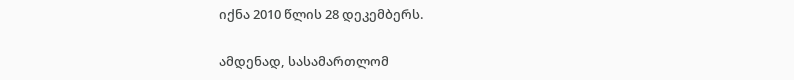იქნა 2010 წლის 28 დეკემბერს.

ამდენად, სასამართლომ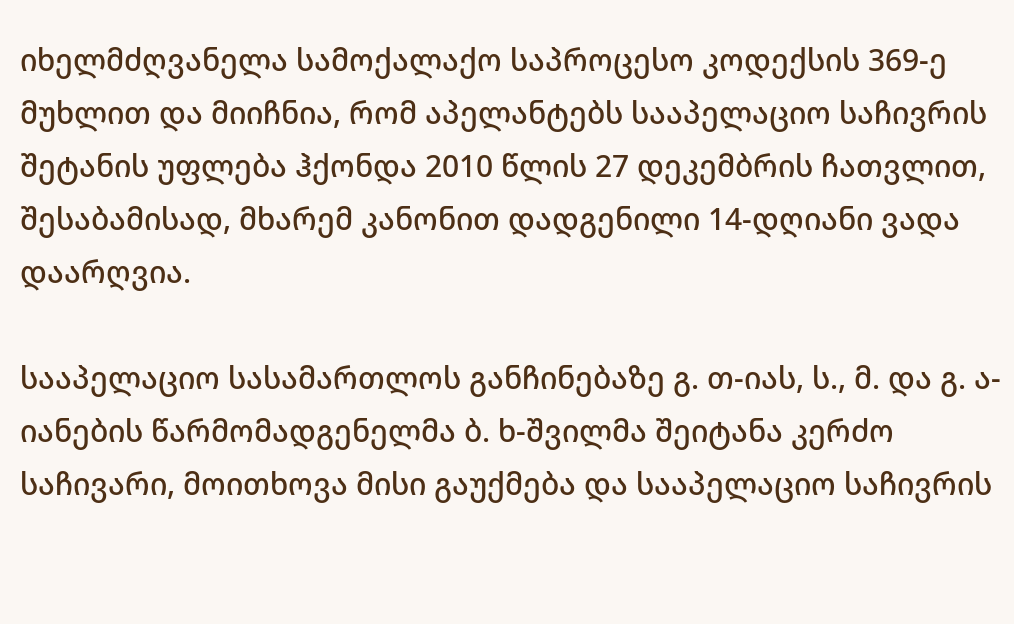იხელმძღვანელა სამოქალაქო საპროცესო კოდექსის 369-ე მუხლით და მიიჩნია, რომ აპელანტებს სააპელაციო საჩივრის შეტანის უფლება ჰქონდა 2010 წლის 27 დეკემბრის ჩათვლით, შესაბამისად, მხარემ კანონით დადგენილი 14-დღიანი ვადა დაარღვია.

სააპელაციო სასამართლოს განჩინებაზე გ. თ-იას, ს., მ. და გ. ა-იანების წარმომადგენელმა ბ. ხ-შვილმა შეიტანა კერძო საჩივარი, მოითხოვა მისი გაუქმება და სააპელაციო საჩივრის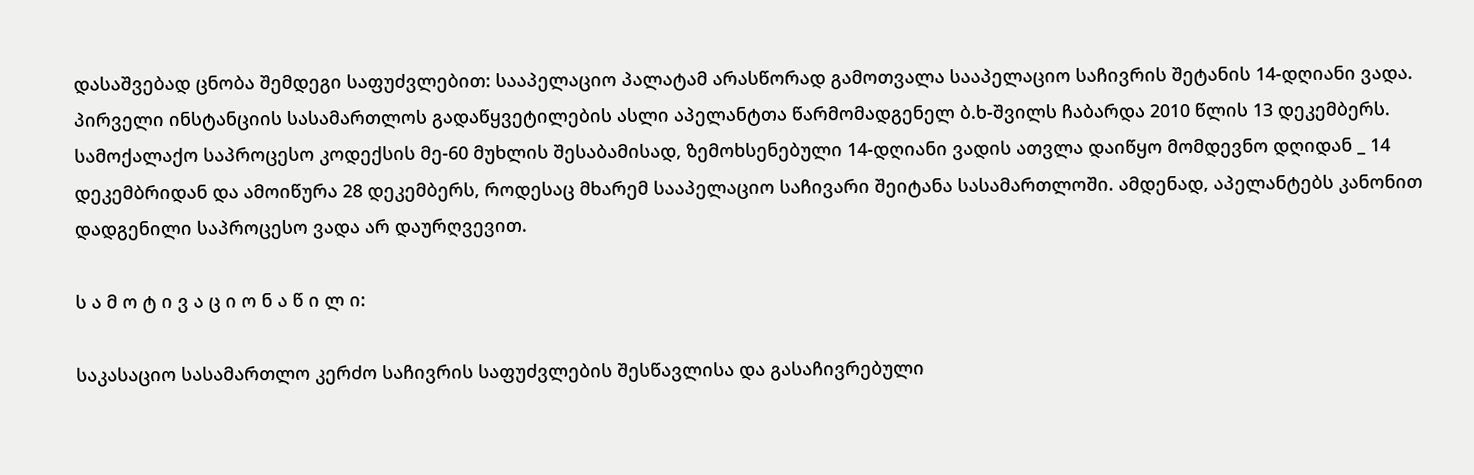დასაშვებად ცნობა შემდეგი საფუძვლებით: სააპელაციო პალატამ არასწორად გამოთვალა სააპელაციო საჩივრის შეტანის 14-დღიანი ვადა. პირველი ინსტანციის სასამართლოს გადაწყვეტილების ასლი აპელანტთა წარმომადგენელ ბ.ხ-შვილს ჩაბარდა 2010 წლის 13 დეკემბერს. სამოქალაქო საპროცესო კოდექსის მე-60 მუხლის შესაბამისად, ზემოხსენებული 14-დღიანი ვადის ათვლა დაიწყო მომდევნო დღიდან _ 14 დეკემბრიდან და ამოიწურა 28 დეკემბერს, როდესაც მხარემ სააპელაციო საჩივარი შეიტანა სასამართლოში. ამდენად, აპელანტებს კანონით დადგენილი საპროცესო ვადა არ დაურღვევით.

ს ა მ ო ტ ი ვ ა ც ი ო ნ ა წ ი ლ ი:

საკასაციო სასამართლო კერძო საჩივრის საფუძვლების შესწავლისა და გასაჩივრებული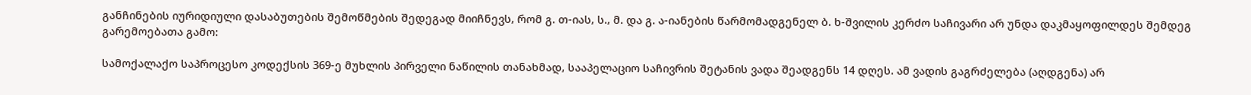განჩინების იურიდიული დასაბუთების შემოწმების შედეგად მიიჩნევს, რომ გ. თ-იას, ს., მ. და გ. ა-იანების წარმომადგენელ ბ. ხ-შვილის კერძო საჩივარი არ უნდა დაკმაყოფილდეს შემდეგ გარემოებათა გამო:

სამოქალაქო საპროცესო კოდექსის 369-ე მუხლის პირველი ნაწილის თანახმად, სააპელაციო საჩივრის შეტანის ვადა შეადგენს 14 დღეს. ამ ვადის გაგრძელება (აღდგენა) არ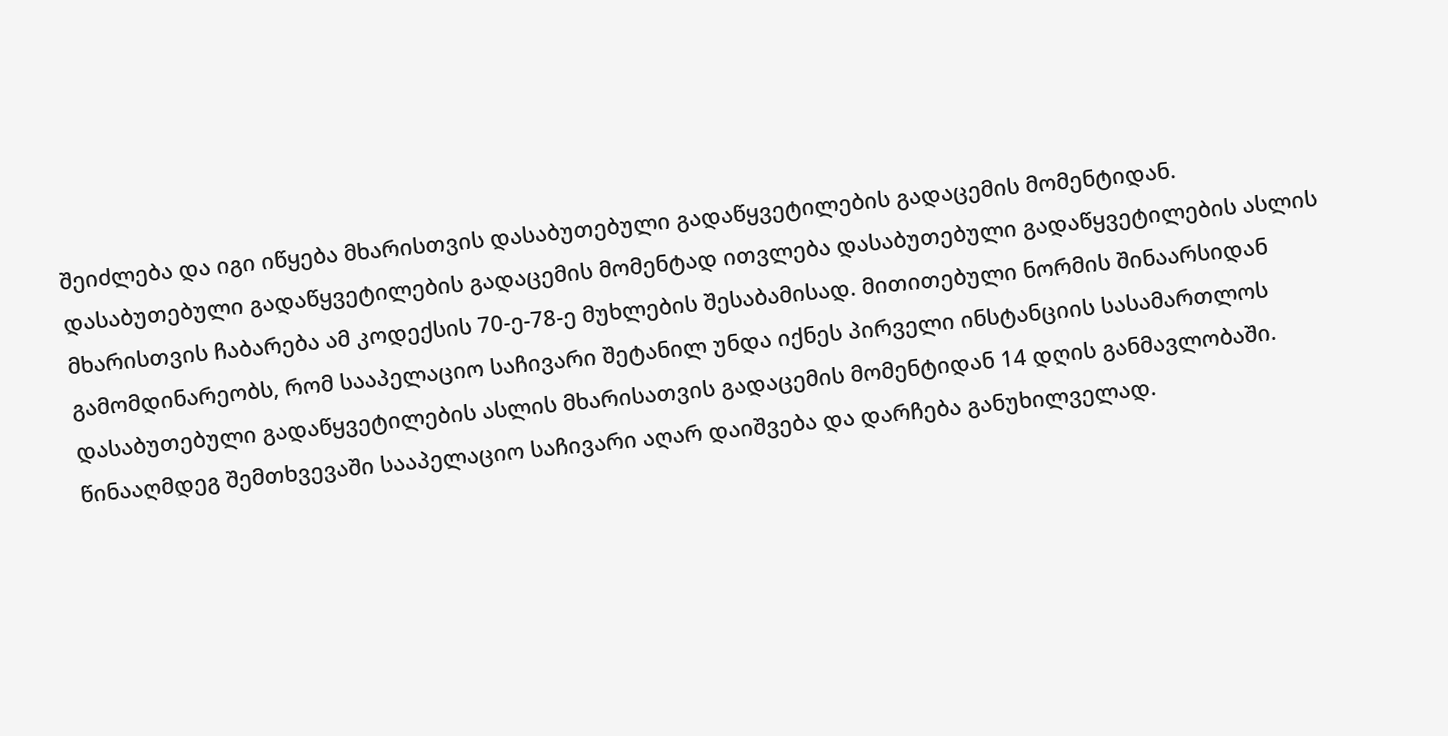შეიძლება და იგი იწყება მხარისთვის დასაბუთებული გადაწყვეტილების გადაცემის მომენტიდან. დასაბუთებული გადაწყვეტილების გადაცემის მომენტად ითვლება დასაბუთებული გადაწყვეტილების ასლის მხარისთვის ჩაბარება ამ კოდექსის 70-ე-78-ე მუხლების შესაბამისად. მითითებული ნორმის შინაარსიდან გამომდინარეობს, რომ სააპელაციო საჩივარი შეტანილ უნდა იქნეს პირველი ინსტანციის სასამართლოს დასაბუთებული გადაწყვეტილების ასლის მხარისათვის გადაცემის მომენტიდან 14 დღის განმავლობაში. წინააღმდეგ შემთხვევაში სააპელაციო საჩივარი აღარ დაიშვება და დარჩება განუხილველად.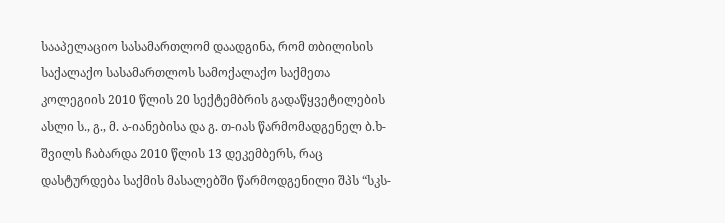სააპელაციო სასამართლომ დაადგინა, რომ თბილისის საქალაქო სასამართლოს სამოქალაქო საქმეთა კოლეგიის 2010 წლის 20 სექტემბრის გადაწყვეტილების ასლი ს., გ., მ. ა-იანებისა და გ. თ-იას წარმომადგენელ ბ.ხ-შვილს ჩაბარდა 2010 წლის 13 დეკემბერს, რაც დასტურდება საქმის მასალებში წარმოდგენილი შპს “სკს-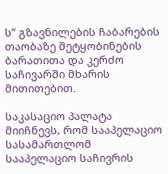ს” გზავნილების ჩაბარების თაობაზე შეტყობინების ბარათითა და კერძო საჩივარში მხარის მითითებით.

საკასაციო პალატა მიიჩნევს, რომ სააპელაციო სასამართლომ სააპელაციო საჩივრის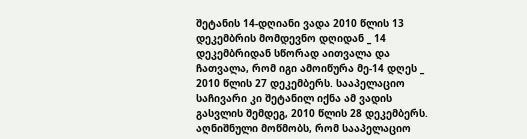შეტანის 14-დღიანი ვადა 2010 წლის 13 დეკემბრის მომდევნო დღიდან _ 14 დეკემბრიდან სწორად აითვალა და ჩათვალა, რომ იგი ამოიწურა მე-14 დღეს _ 2010 წლის 27 დეკემბერს. სააპელაციო საჩივარი კი შეტანილ იქნა ამ ვადის გასვლის შემდეგ, 2010 წლის 28 დეკემბერს. აღნიშნული მოწმობს, რომ სააპელაციო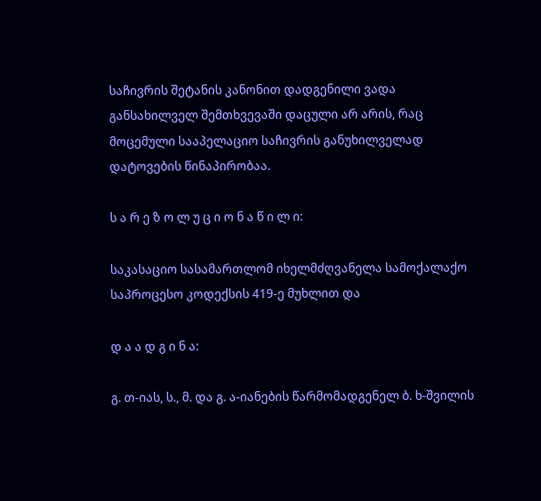საჩივრის შეტანის კანონით დადგენილი ვადა განსახილველ შემთხვევაში დაცული არ არის, რაც მოცემული სააპელაციო საჩივრის განუხილველად დატოვების წინაპირობაა.

ს ა რ ე ზ ო ლ უ ც ი ო ნ ა წ ი ლ ი:

საკასაციო სასამართლომ იხელმძღვანელა სამოქალაქო საპროცესო კოდექსის 419-ე მუხლით და

დ ა ა დ გ ი ნ ა:

გ. თ-იას, ს., მ. და გ. ა-იანების წარმომადგენელ ბ. ხ-შვილის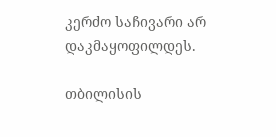კერძო საჩივარი არ დაკმაყოფილდეს.

თბილისის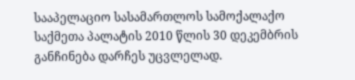სააპელაციო სასამართლოს სამოქალაქო საქმეთა პალატის 2010 წლის 30 დეკემბრის განჩინება დარჩეს უცვლელად.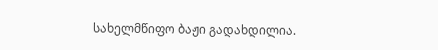სახელმწიფო ბაჟი გადახდილია.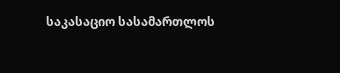საკასაციო სასამართლოს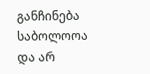განჩინება საბოლოოა და არ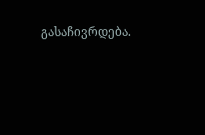გასაჩივრდება.